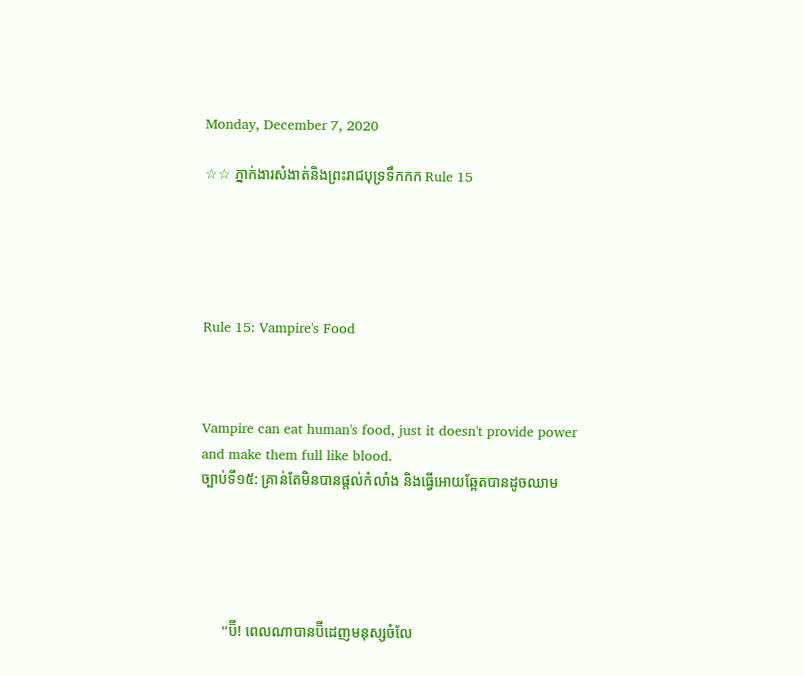Monday, December 7, 2020

☆☆ ភ្នាក់ងារសំងាត់និងព្រះរាជបុទ្រទឹកកក Rule 15





Rule 15: Vampire's Food



Vampire can eat human's food, just it doesn't provide power and make them full like blood.
ច្បាប់ទី១៥: គ្រាន់តែមិនបានផ្តល់កំលាំង និងធ្វេីអេាយឆ្អែតបានដូចឈាម





      ''ប៊ី! ពេលណាបានប៊ីដេញមនុស្សចំលែ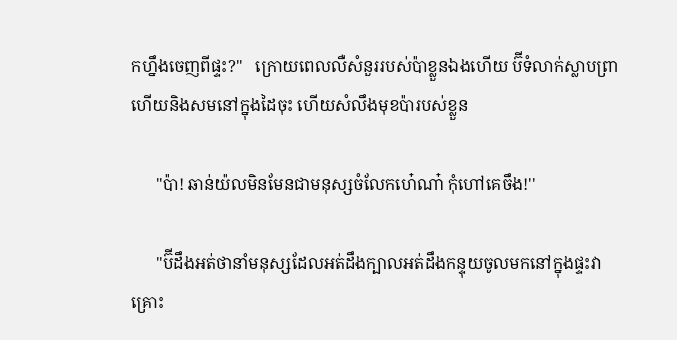កហ្នឹងចេញពីផ្ទះ?''   ក្រេាយពេលលឺសំនួររបស់ប៉ាខ្លួនឯងហេីយ ប៊ីទំលាក់ស្លាបព្រា ហេីយនិងសមនៅក្នុងដៃចុះ ហេីយសំលឹងមុខប៉ារបស់ខ្លួន

      ''ប៉ា! ឆាន់យ៉លមិនមែនជាមនុស្សចំលែកហេ៎ណា៎ កុំហៅគេចឹង!''

      ''ប៊ីដឹងអត់ថានាំមនុស្សដែលអត់ដឹងក្បាលអត់ដឹងកន្ទុយចូលមកនៅក្នុងផ្ទះវាគ្រោះ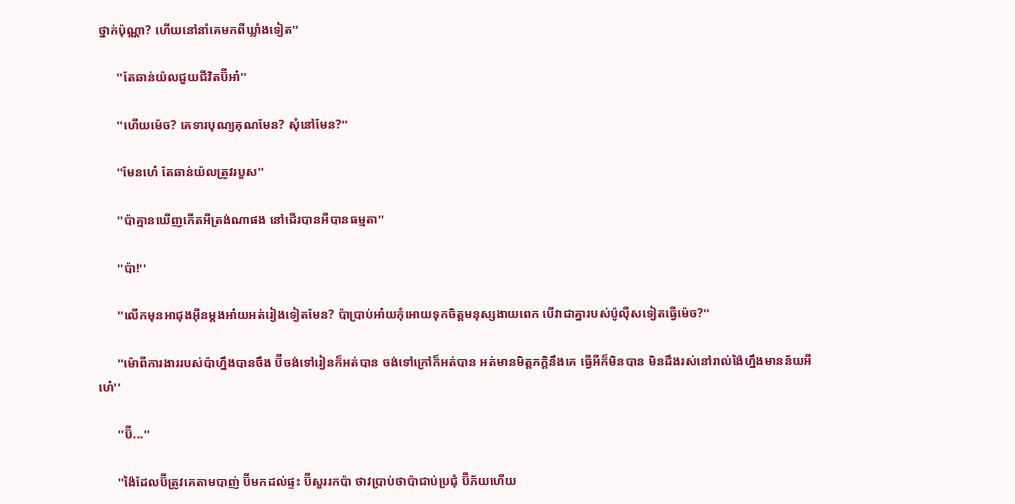ថ្នាក់ប៉ុណ្ណា? ហេីយនៅនាំគេមកពីឃ្លាំងទៀត''

      ''តែឆាន់យ៉លជួយជីវិតប៊ីអា៎''

      ''ហេីយម៉េច? គេទារបុណ្យគុណមែន? សុំនៅមែន?''

      ''មែនហេ៎ តែឆាន់យ៉លត្រូវរបួស''

      ''ប៉ាគ្មានឃេីញកេីតអីត្រង់ណាផង នៅដេីរបានអីបានធម្មតា''

      ''ប៉ា!''

      ''លេីកមុនអាជុងអុីនម្តងអា៎យអត់រៀងទៀតមែន? ប៉ាប្រាប់អា៎យកុំអេាយទុកចិត្តមនុស្សងាយពេក បេីវាជាគ្នារបស់ប៉ូលុីសទៀតធ្វេីម៉េច?''

      ''ម៉េាពីការងាររបស់ប៉ាហ្នឹងបានចឹង ប៊ីចង់ទៅរៀនក៏អត់បាន ចង់ទៅក្រៅក៏អត់បាន អត់មានមិត្តភក្តិនឹងគេ ធ្វេីអីក៏មិនបាន មិនដឹងរស់នៅរាល់ង៉ៃហ្នឹងមានន័យអីហេ៎''

      ''ប៊ី...''

      ''ង៉ៃដែលប៊ីត្រូវគេតាមបាញ់ ប៊ីមកដល់ផ្ទះ ប៊ីសួររកប៉ា ថាវប្រាប់ថាប៉ាជាប់ប្រជុំ ប៊ីភ័យហេីយ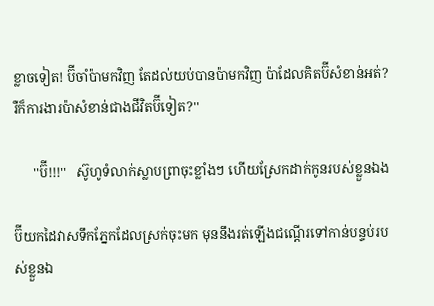ខ្លាចទៀត! ប៊ីចាំប៉ាមកវិញ តែដល់យប់បានប៉ាមកវិញ ប៉ាដែលគិតប៊ីសំខាន់អត់? រឺក៏ការងារប៉ាសំខាន់ជាងជីវិតប៊ីទៀត?''

      ''ប៊ី!!!''   ស៊ូហូទំលាក់ស្លាបព្រាចុះខ្លាំងៗ ហេីយស្រែកដាក់កូនរបស់ខ្លួនឯង

ប៊ីយកដៃវាសទឹកភ្នែកដែលស្រក់ចុះមក មុននឹងរត់ឡេីងជណ្តេីរទៅកាន់បន្ទប់របស់ខ្លួនឯ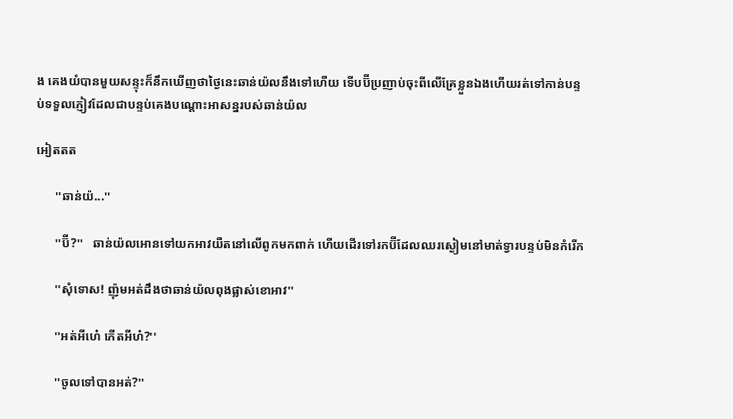ង គេងយំបានមួយសន្ទុះក៏នឹកឃេីញថាថ្ងៃនេះឆាន់យ៉លនឹងទៅហេីយ ទេីបប៊ីប្រញាប់ចុះពីលេីគ្រែខ្លួនឯងហេីយរត់ទៅកាន់បន្ទប់ទទួលភ្ញៀវដែលជាបន្ទប់គេងបណ្តោះអាសន្នរបស់ឆាន់យ៉ល

អៀតតត

      ''ឆាន់យ៉...''

      ''ប៊ី?''   ឆាន់យ៉លអេានទៅយកអាវយឺតនៅលេីពូកមកពាក់ ហេីយដេីរទៅរកប៊ីដែលឈរស្ងៀមនៅមាត់ទ្វារបន្ទប់មិនកំរេីក

      ''សុំទេាស! ញ៉ុមអត់ដឹងថាឆាន់យ៉លពុងផ្លាស់ខេាអាវ''

      ''អត់អីហេ៎ កេីតអីហ៎?''

      ''ចូលទៅបានអត់?''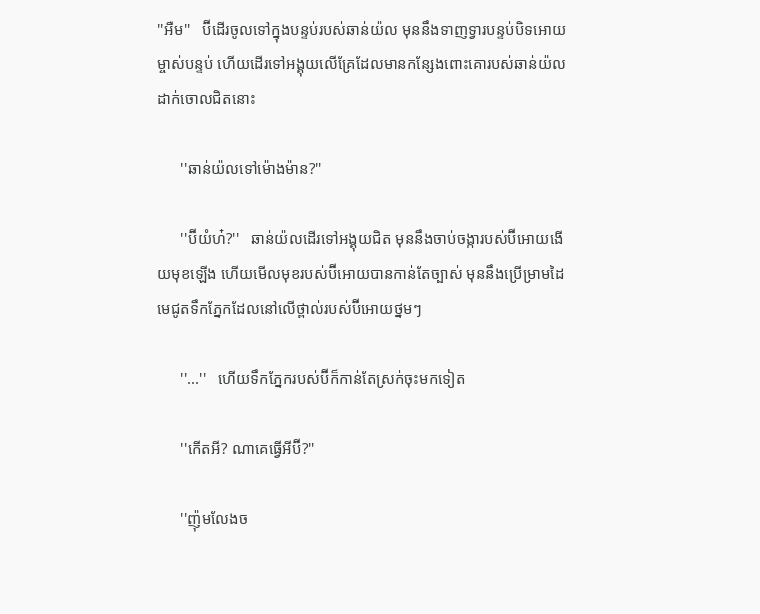''អឺម''   ប៊ីដេីរចូលទៅក្នុងបន្ទប់របស់ឆាន់យ៉ល មុននឹងទាញទ្វារបន្ទប់បិទអេាយម្ចាស់បន្ទប់ ហេីយដេីរទៅអង្គុយលេីគ្រែដែលមានកន្សែងពោះគេារបស់ឆាន់យ៉លដាក់ចេាលជិតនោះ

      ''ឆាន់យ៉លទៅម៉េាងម៉ាន?''

      ''ប៊ីយំហ៎?''   ឆាន់យ៉លដេីរទៅអង្គុយជិត មុននឹងចាប់ចង្ការបស់ប៊ីអេាយងេីយមុខឡេីង ហេីយមេីលមុខរបស់ប៊ីអេាយបានកាន់តែច្បាស់ មុននឹងប្រេីម្រាមដៃមេជូតទឹកភ្នែកដែលនៅលេីថ្ពាល់របស់ប៊ីអេាយថ្នមៗ

      ''...''   ហេីយទឹកភ្នែករបស់ប៊ីក៏កាន់តែស្រក់ចុះមកទៀត

      ''កេីតអី? ណាគេធ្វេីអីប៊ី?''

      ''ញ៉ុមលែងច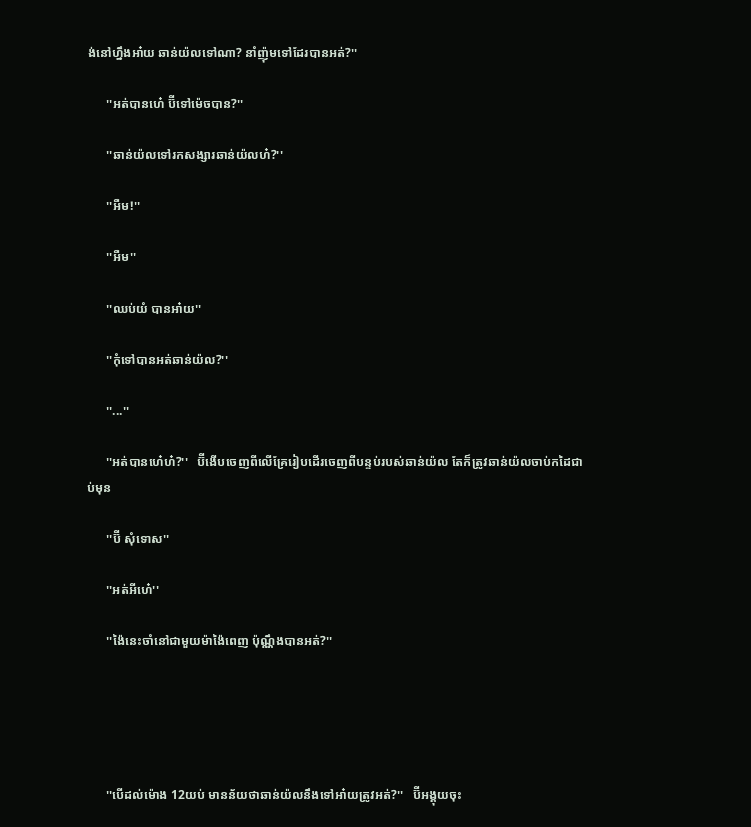ង់នៅហ្នឹងអា៎យ ឆាន់យ៉លទៅណា? នាំញ៉ុមទៅដែរបានអត់?''

      ''អត់បានហេ៎ ប៊ីទៅម៉េចបាន?''

      ''ឆាន់យ៉លទៅរកសង្សារឆាន់យ៉លហ៎?''

      ''អឺម!''

      ''អឺម''

      ''ឈប់យំ បានអា៎យ''

      ''កុំទៅបានអត់ឆាន់យ៉ល?''

      ''...''

      ''អត់បានហេ៎ហ៎?''   ប៊ីងេីបចេញពីលេីគ្រែរៀបដេីរចេញពីបន្ទប់របស់ឆាន់យ៉ល តែក៏ត្រូវឆាន់យ៉លចាប់កដៃជាប់មុន

      ''ប៊ី សុំទេាស''

      ''អត់អីហេ៎''

      ''ង៉ៃនេះចាំនៅជាមួយម៉ាង៉ៃពេញ ប៉ុណ្ណឹងបានអត់?''





      ''បេីដល់ម៉េាង 12យប់ មានន័យថាឆាន់យ៉លនឹងទៅអា៎យត្រូវអត់?''   ប៊ីអង្គុយចុះ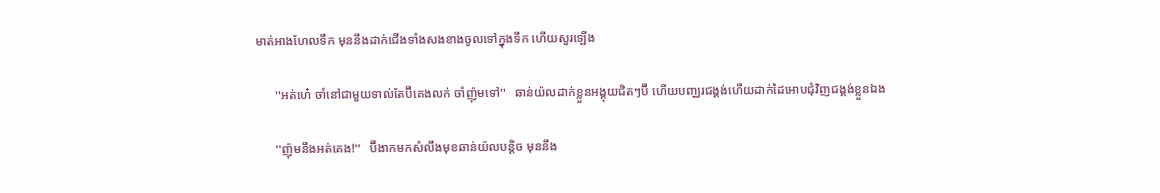មាត់អាងហែលទឹក មុននឹងដាក់ជេីងទាំងសងខាងចូលទៅក្នុងទឹក ហេីយសួរឡេីង

      ''អត់ហេ៎ ចាំនៅជាមួយទាល់តែប៊ីគេងលក់ ចាំញ៉ុមទៅ''   ឆាន់យ៉លដាក់ខ្លួនអង្គុយជិតៗប៊ី ហេីយបញ្ឈរជង្គង់ហេីយដាក់ដៃអេាបជុំវិញជង្គង់ខ្លួនឯង

      ''ញ៉ុមនឹងអត់គេង!''   ប៊ីងាកមកសំលឹងមុខឆាន់យ៉លបន្តិច មុននឹង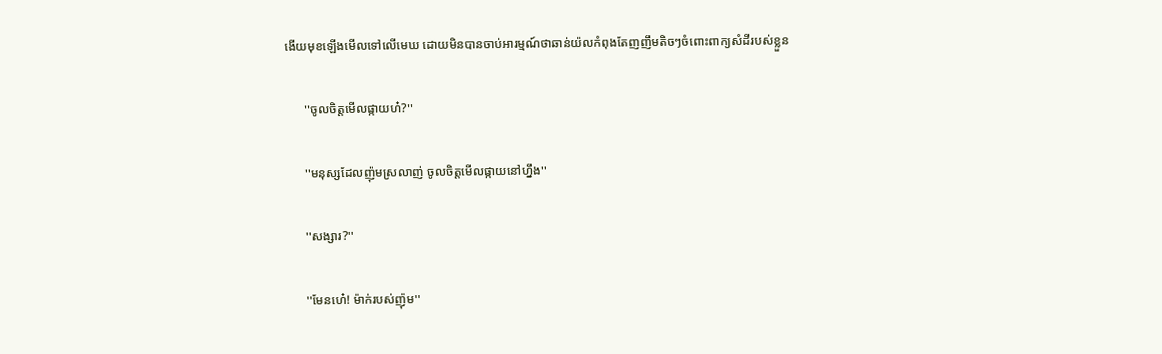ងេីយមុខឡេីងមេីលទៅលេីមេឃ ដេាយមិនបានចាប់អារម្មណ៍ថាឆាន់យ៉លកំពុងតែញញឹមតិចៗចំពោះពាក្យសំដីរបស់ខ្លួន

      ''ចូលចិត្តមេីលផ្កាយហ៎?''

      ''មនុស្សដែលញ៉ុមស្រលាញ់ ចូលចិត្តមេីលផ្កាយនៅហ្នឹង''

      ''សង្សារ?''

      ''មែនហេ៎! ម៉ាក់របស់ញ៉ុម''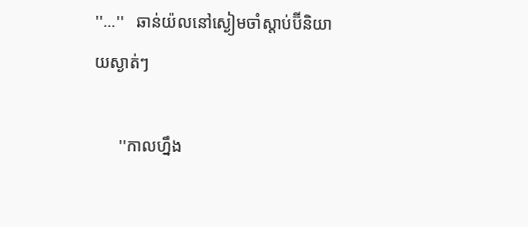''...''   ឆាន់យ៉លនៅស្ងៀមចាំស្តាប់ប៊ីនិយាយស្ងាត់ៗ

      ''កាលហ្នឹង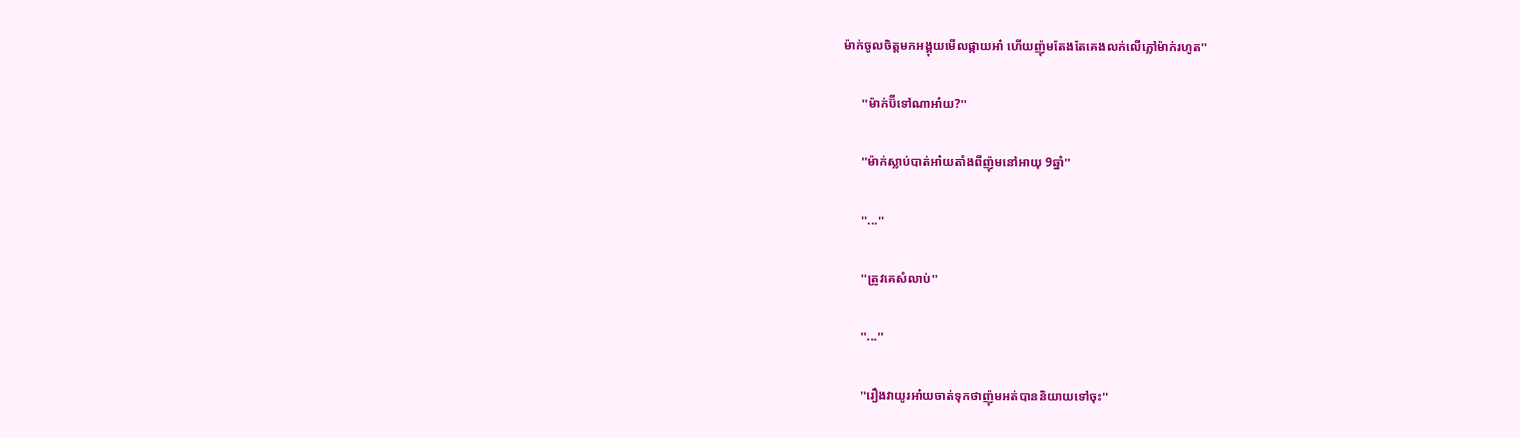ម៉ាក់ចូលចិត្តមកអង្គុយមេីលផ្កាយអា៎ ហេីយញ៉ុមតែងតែគេងលក់លេីភ្លៅម៉ាក់រហូត''

      ''ម៉ាក់ប៊ីទៅណាអា៎យ?''

      ''ម៉ាក់ស្លាប់បាត់អា៎យតាំងពីញ៉ុមនៅអាយុ 9ឆ្នាំ''

      ''...''

      ''ត្រូវគេសំលាប់''

      ''...''

      ''រឿងវាយូរអា៎យចាត់ទុកថាញ៉ុមអត់បាននិយាយទៅចុះ''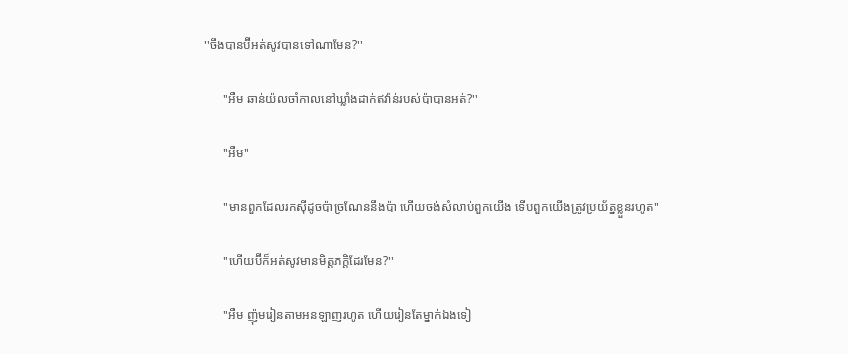''ចឹងបានប៊ីអត់សូវបានទៅណាមែន?''

      ''អឺម ឆាន់យ៉លចាំកាលនៅឃ្លាំងដាក់ឥវ៉ាន់របស់ប៉ាបានអត់?''

      ''អឺម''

      ''មានពួកដែលរកសុីដូចប៉ាច្រណែននឹងប៉ា ហេីយចង់សំលាប់ពួកយេីង ទេីបពួកយេីងត្រូវប្រយ័ត្នខ្លួនរហូត''

      ''ហេីយប៊ីក៏អត់សូវមានមិត្តភក្តិដែរមែន?''

      ''អឺម ញ៉ុមរៀនតាមអនឡាញរហូត ហេីយរៀនតែម្នាក់ឯងទៀ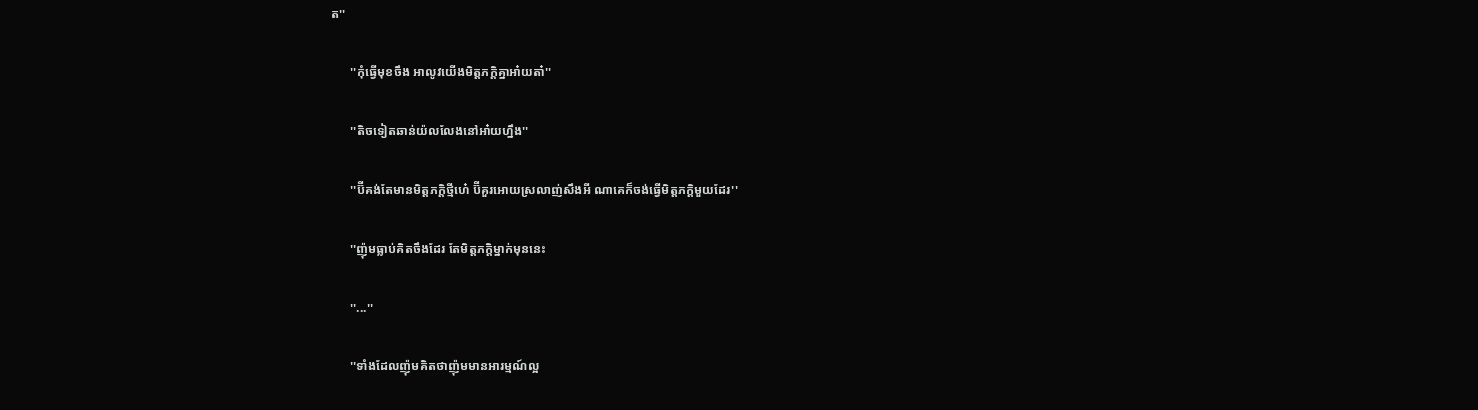ត''

      ''កុំធ្វេីមុខចឹង អាលូវយេីងមិត្តភក្តិគ្នាអា៎យតា៎''

      ''តិចទៀតឆាន់យ៉លលែងនៅអា៎យហ្នឹង''

      ''ប៊ីគង់តែមានមិត្តភក្តិថ្មីហេ៎ ប៊ីគួរអេាយស្រលាញ់សឹងអី ណាគេក៏ចង់ធ្វេីមិត្តភក្តិមួយដែរ''

      ''ញ៉ុមធ្លាប់គិតចឹងដែរ តែមិត្តភក្តិម្នាក់មុននេះ

      ''...''

      ''ទាំងដែលញ៉ុមគិតថាញ៉ុមមានអារម្មណ៍ល្អ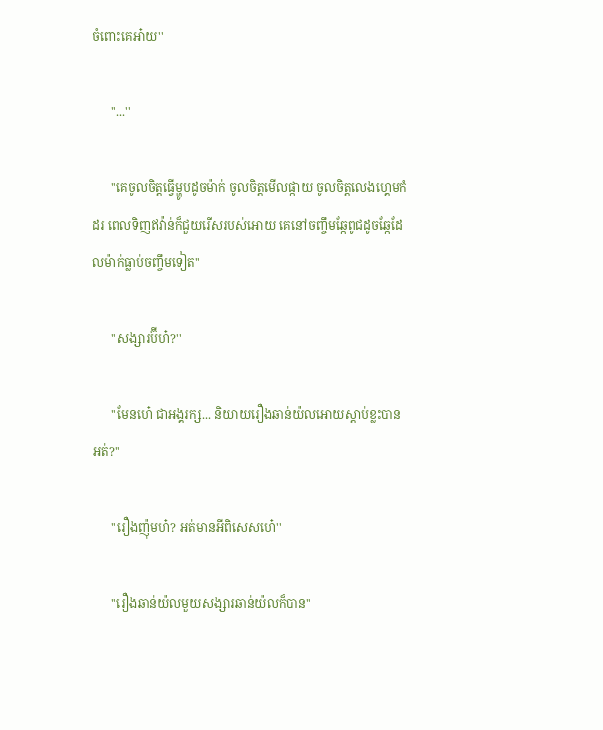ចំពោះគេអា៎យ''

      ''...''

      ''គេចូលចិត្តធ្វេីម្ហូបដូចម៉ាក់ ចូលចិត្តមេីលផ្កាយ ចូលចិត្តលេងហ្គេមកំដរ ពេលទិញឥវ៉ាន់ក៏ជួយរេីសរបស់អេាយ គេនៅចញ្ចឹមឆ្កែពូជដូចឆ្កែដែលម៉ាក់ធ្លាប់ចញ្ចឹមទៀត''

      ''សង្សារប៊ីហ៎?''

      ''មែនហេ៎ ជាអង្គរក្ស... និយាយរឿងឆាន់យ៉លអេាយស្តាប់ខ្លះបានអត់?''

      ''រឿងញ៉ុមហ៎? អត់មានអីពិសេសហេ៎''

      ''រឿងឆាន់យ៉លមួយសង្សារឆាន់យ៉លក៏បាន''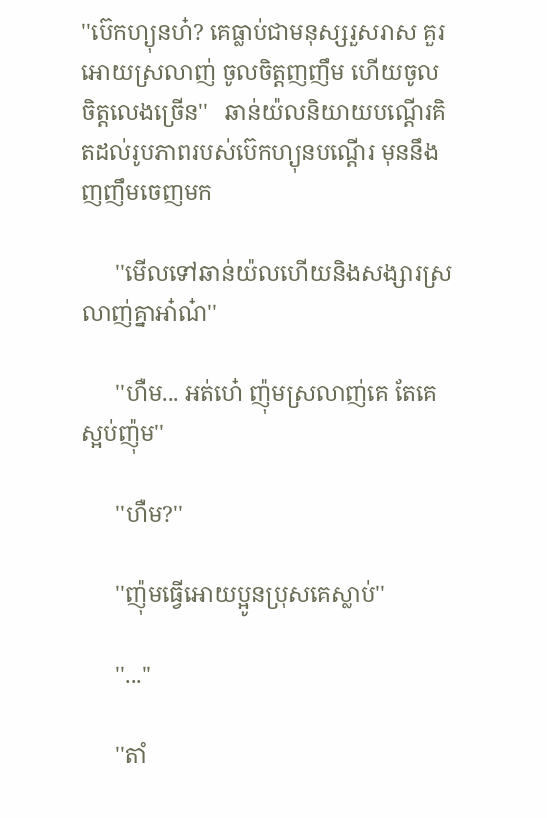''ប៊េកហ្យុនហ៎? គេធ្លាប់ជាមនុស្សរួសរាស គួរអេាយស្រលាញ់ ចូលចិត្តញញឹម ហេីយចូលចិត្តលេងច្រេីន''   ឆាន់យ៉លនិយាយបណ្តេីរគិតដល់រូបភាពរបស់ប៊េកហ្យុនបណ្តេីរ មុននឹងញញឹមចេញមក

      ''មេីលទៅឆាន់យ៉លហេីយនិងសង្សារស្រលាញ់គ្នាអា៎ណ៎''

      ''ហឺម... អត់ហេ៎ ញ៉ុមស្រលាញ់គេ តែគេស្អប់ញ៉ុម''

      ''ហឺម?''

      ''ញ៉ុមធ្វេីអេាយប្អូនប្រុសគេស្លាប់''

      ''...''

      ''តាំ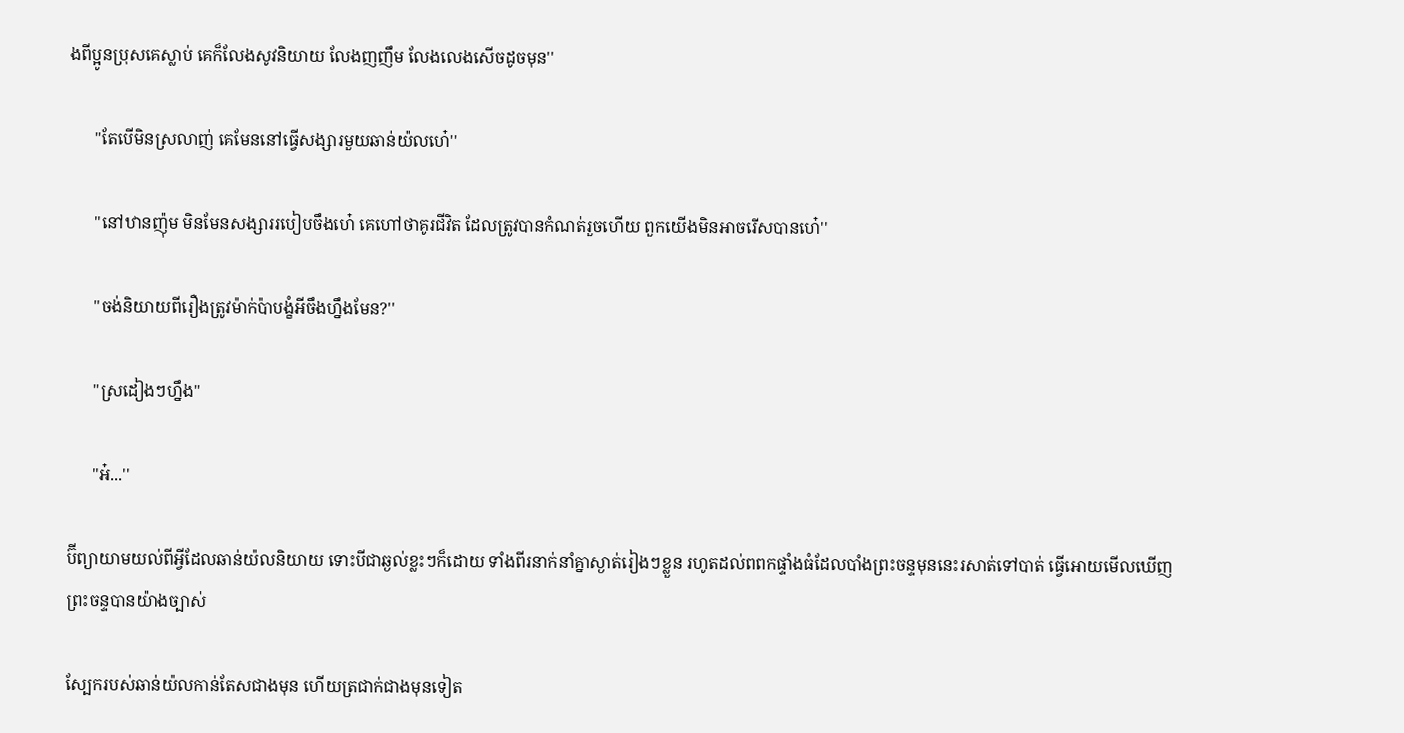ងពីប្អូនប្រុសគេស្លាប់ គេក៏លែងសូវនិយាយ លែងញញឹម លែងលេងសេីចដូចមុន''

      ''តែបេីមិនស្រលាញ់ គេមែននៅធ្វេីសង្សារមួយឆាន់យ៉លហេ៎''

      ''នៅឋានញ៉ុម មិនមែនសង្សាររបៀបចឹងហេ៎ គេហៅថាគូរជីវិត ដែលត្រូវបានកំណត់រួចហេីយ ពួកយេីងមិនអាចរេីសបានហេ៎''

      ''ចង់និយាយពីរឿងត្រូវម៉ាក់ប៉ាបង្ខំអីចឹងហ្នឹងមែន?''

      ''ស្រដៀងៗហ្នឹង''

      ''អ៎...''

ប៊ីព្យាយាមយល់ពីអ្វីដែលឆាន់យ៉លនិយាយ ទោះបីជាឆ្ងល់ខ្លះៗក៏ដេាយ ទាំងពីរនាក់នាំគ្នាស្ងាត់រៀងៗខ្លួន រហូតដល់ពពកផ្ទាំងធំដែលបាំងព្រះចន្ទមុននេះរសាត់ទៅបាត់ ធ្វេីអេាយមេីលឃេីញព្រះចន្ទបានយ៉ាងច្បាស់

ស្បែករបស់ឆាន់យ៉លកាន់តែសជាងមុន ហេីយត្រជាក់ជាងមុនទៀត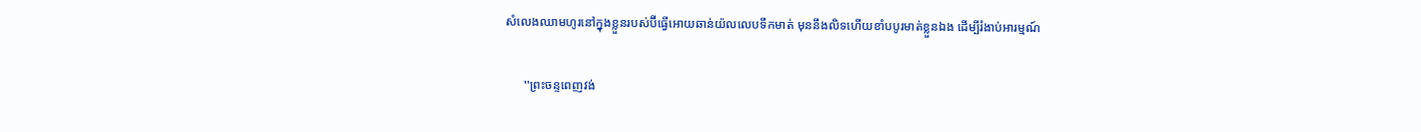សំលេងឈាមហូរនៅក្នុងខ្លួនរបស់ប៊ីធ្វេីអេាយឆាន់យ៉លលេបទឹកមាត់ មុននឹងលិទហេីយខាំបបូរមាត់ខ្លួនឯង ដេីម្បីរំងាប់អារម្មណ៍

      ''ព្រះចន្ទពេញវង់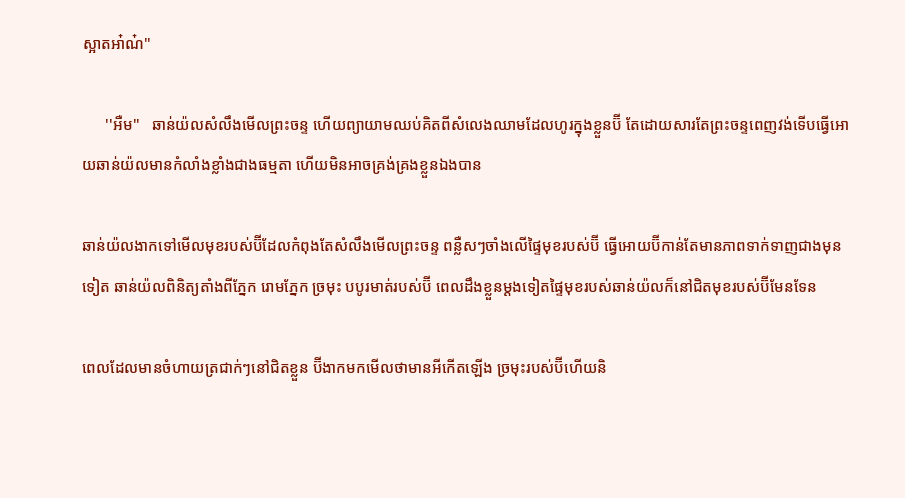ស្អាតអា៎ណ៎''

      ''អឺម''   ឆាន់យ៉លសំលឹងមេីលព្រះចន្ទ ហេីយព្យាយាមឈប់គិតពីសំលេងឈាមដែលហូរក្នុងខ្លួនប៊ី តែដេាយសារតែព្រះចន្ទពេញវង់ទេីបធ្វេីអេាយឆាន់យ៉លមានកំលាំងខ្លាំងជាងធម្មតា ហេីយមិនអាចគ្រង់គ្រងខ្លួនឯងបាន

ឆាន់យ៉លងាកទៅមេីលមុខរបស់ប៊ីដែលកំពុងតែសំលឹងមេីលព្រះចន្ទ ពន្លឺសៗចាំងលេីផ្ទៃមុខរបស់ប៊ី ធ្វេីអេាយប៊ីកាន់តែមានភាពទាក់ទាញជាងមុនទៀត ឆាន់យ៉លពិនិត្យតាំងពីភ្នែក រេាមភ្នែក ច្រមុះ បបូរមាត់របស់ប៊ី ពេលដឹងខ្លួនម្តងទៀតផ្ទៃមុខរបស់ឆាន់យ៉លក៏នៅជិតមុខរបស់ប៊ីមែនទែន

ពេលដែលមានចំហាយត្រជាក់ៗនៅជិតខ្លួន ប៊ីងាកមកមេីលថាមានអីកេីតឡេីង ច្រមុះរបស់ប៊ីហេីយនិ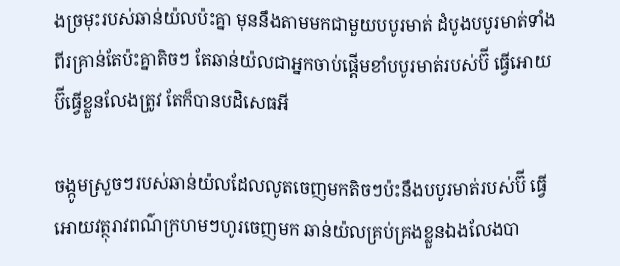ងច្រមុះរបស់ឆាន់យ៉លប៉ះគ្នា មុននឹងតាមមកជាមួយបបូរមាត់ ដំបូងបបូរមាត់ទាំងពីរគ្រាន់តែប៉ះគ្នាតិចៗ តែឆាន់យ៉លជាអ្នកចាប់ផ្តេីមខាំបបូរមាត់របស់ប៊ី ធ្វេីអេាយប៊ីធ្វេីខ្លួនលែងត្រូវ តែក៏បានបដិសេធអី

ចង្កូមស្រួចៗរបស់ឆាន់យ៉លដែលលូតចេញមកតិចៗប៉ះនឹងបបូរមាត់របស់ប៊ី ធ្វេីអេាយវត្ថុរាវពណ៌ក្រហមៗហូរចេញមក ឆាន់យ៉លគ្រប់គ្រងខ្លួនឯងលែងបា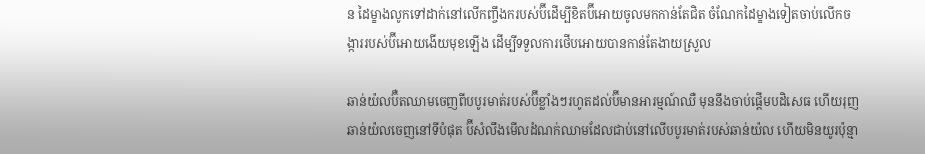ន ដៃម្ខាងលូកទៅដាក់នៅលេីកញ្ចឹងករបស់ប៊ីដេីម្បីខិតប៊ីអេាយចូលមកកាន់តែជិត ចំណែកដៃម្ខាងទៀតចាប់លេីកចង្ការរបស់ប៊ីអេាយងេីយមុខឡេីង ដេីម្បីទទួលការថេីបអេាយបានកាន់តែងាយស្រួល

ឆាន់យ៉លប៊ឺតឈាមចេញពីបបូរមាត់របស់ប៊ីខ្លាំងៗរហូតដល់ប៊ីមានអារម្មណ៍ឈឺ មុននឹងចាប់ផ្តេីមបដិសេធ ហេីយរុញឆាន់យ៉លចេញនៅទីបំផុត ប៊ីសំលឹងមេីលដំណក់ឈាមដែលជាប់នៅលេីបបូរមាត់របស់ឆាន់យ៉ល ហេីយមិនយូរប៉ុន្មា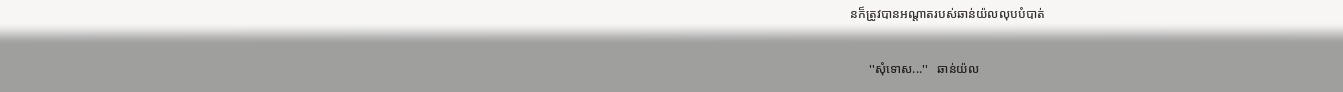នក៏ត្រូវបានអណ្តាតរបស់ឆាន់យ៉លលុបបំបាត់

      ''សុំទេាស...''   ឆាន់យ៉ល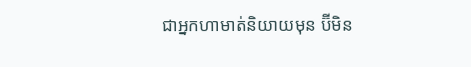ជាអ្នកហាមាត់និយាយមុន ប៊ីមិន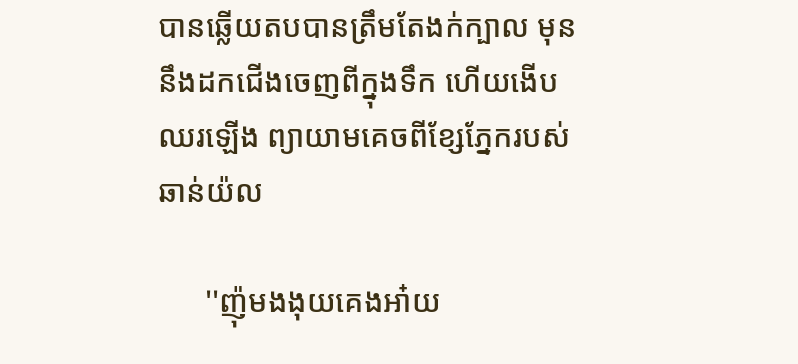បានឆ្លេីយតបបានត្រឹមតែងក់ក្បាល មុននឹងដកជេីងចេញពីក្នុងទឹក ហេីយងេីបឈរឡេីង ព្យាយាមគេចពីខ្សែភ្នែករបស់ឆាន់យ៉ល

      ''ញ៉ុមងងុយគេងអា៎យ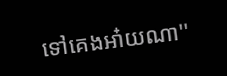ទៅគេងអា៎យណា''